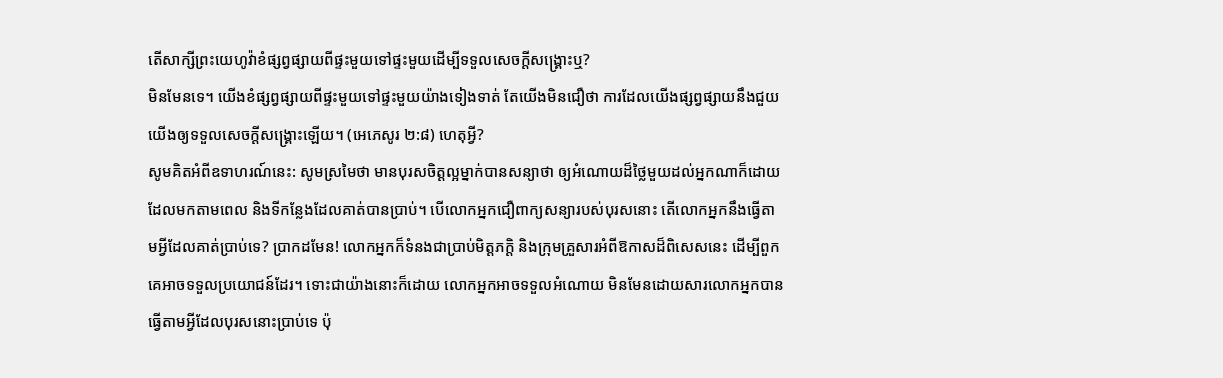តើសាក្សីព្រះយេហូវ៉ាខំផ្សព្វផ្សាយពីផ្ទះមួយទៅផ្ទះមួយដើម្បីទទួលសេចក្ដីសង្គ្រោះឬ?
មិនមែនទេ។ យើងខំផ្សព្វផ្សាយពីផ្ទះមួយទៅផ្ទះមួយយ៉ាងទៀងទាត់ តែយើងមិនជឿថា ការដែលយើងផ្សព្វផ្សាយនឹងជួយយើងឲ្យទទួលសេចក្ដីសង្គ្រោះឡើយ។ (អេភេសូរ ២:៨) ហេតុអ្វី?
សូមគិតអំពីឧទាហរណ៍នេះ: សូមស្រមៃថា មានបុរសចិត្តល្អម្នាក់បានសន្យាថា ឲ្យអំណោយដ៏ថ្លៃមួយដល់អ្នកណាក៏ដោយដែលមកតាមពេល និងទីកន្លែងដែលគាត់បានប្រាប់។ បើលោកអ្នកជឿពាក្យសន្យារបស់បុរសនោះ តើលោកអ្នកនឹងធ្វើតាមអ្វីដែលគាត់ប្រាប់ទេ? ប្រាកដមែន! លោកអ្នកក៏ទំនងជាប្រាប់មិត្តភក្ដិ និងក្រុមគ្រួសារអំពីឱកាសដ៏ពិសេសនេះ ដើម្បីពួកគេអាចទទួលប្រយោជន៍ដែរ។ ទោះជាយ៉ាងនោះក៏ដោយ លោកអ្នកអាចទទួលអំណោយ មិនមែនដោយសារលោកអ្នកបានធ្វើតាមអ្វីដែលបុរសនោះប្រាប់ទេ ប៉ុ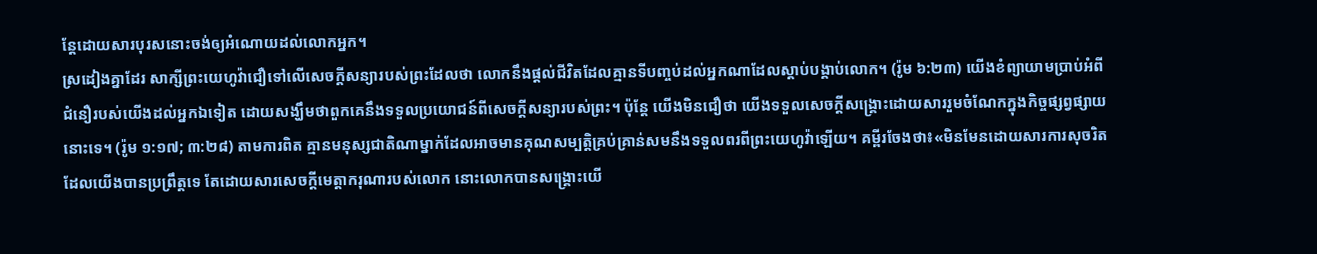ន្តែដោយសារបុរសនោះចង់ឲ្យអំណោយដល់លោកអ្នក។
ស្រដៀងគ្នាដែរ សាក្សីព្រះយេហូវ៉ាជឿទៅលើសេចក្ដីសន្យារបស់ព្រះដែលថា លោកនឹងផ្ដល់ជីវិតដែលគ្មានទីបញ្ចប់ដល់អ្នកណាដែលស្ដាប់បង្គាប់លោក។ (រ៉ូម ៦:២៣) យើងខំព្យាយាមប្រាប់អំពីជំនឿរបស់យើងដល់អ្នកឯទៀត ដោយសង្ឃឹមថាពួកគេនឹងទទួលប្រយោជន៍ពីសេចក្ដីសន្យារបស់ព្រះ។ ប៉ុន្តែ យើងមិនជឿថា យើងទទួលសេចក្ដីសង្គ្រោះដោយសាររួមចំណែកក្នុងកិច្ចផ្សព្វផ្សាយនោះទេ។ (រ៉ូម ១:១៧; ៣:២៨) តាមការពិត គ្មានមនុស្សជាតិណាម្នាក់ដែលអាចមានគុណសម្បត្ដិគ្រប់គ្រាន់សមនឹងទទួលពរពីព្រះយេហូវ៉ាឡើយ។ គម្ពីរចែងថា៖«មិនមែនដោយសារការសុចរិតដែលយើងបានប្រព្រឹត្តទេ តែដោយសារសេចក្ដីមេត្ដាករុណារបស់លោក នោះលោកបានសង្គ្រោះយើ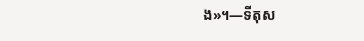ង»។—ទីតុស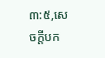៣:៥,សេចក្ដីបក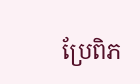ប្រែពិភ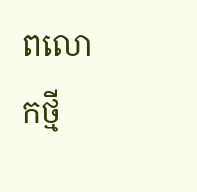ពលោកថ្មី